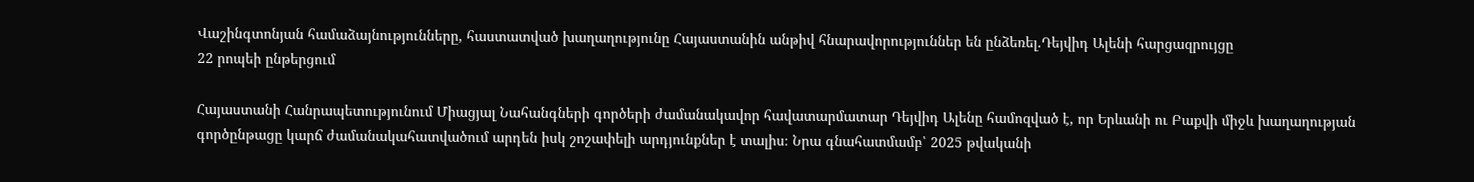Վաշինգտոնյան համաձայնությունները, հաստատված խաղաղությունը Հայաստանին անթիվ հնարավորություններ են ընձեռել․Դեյվիդ Ալենի հարցազրույցը
22 րոպեի ընթերցում

Հայաստանի Հանրապետությունում Միացյալ Նահանգների գործերի ժամանակավոր հավատարմատար Դեյվիդ Ալենը համոզված է, որ Երևանի ու Բաքվի միջև խաղաղության գործընթացը կարճ ժամանակահատվածում արդեն իսկ շոշափելի արդյունքներ է տալիս։ Նրա գնահատմամբ՝ 2025 թվականի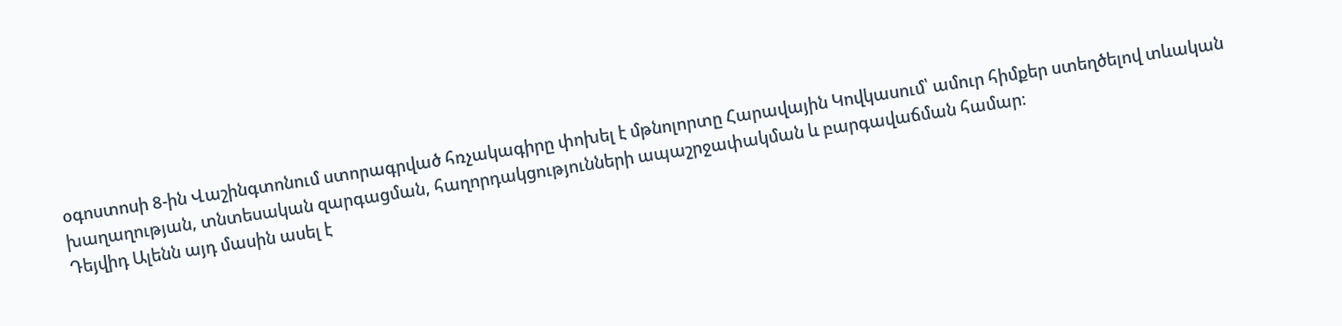օգոստոսի 8-ին Վաշինգտոնում ստորագրված հռչակագիրը փոխել է մթնոլորտը Հարավային Կովկասում՝ ամուր հիմքեր ստեղծելով տևական խաղաղության, տնտեսական զարգացման, հաղորդակցությունների ապաշրջափակման և բարգավաճման համար։
Դեյվիդ Ալենն այդ մասին ասել է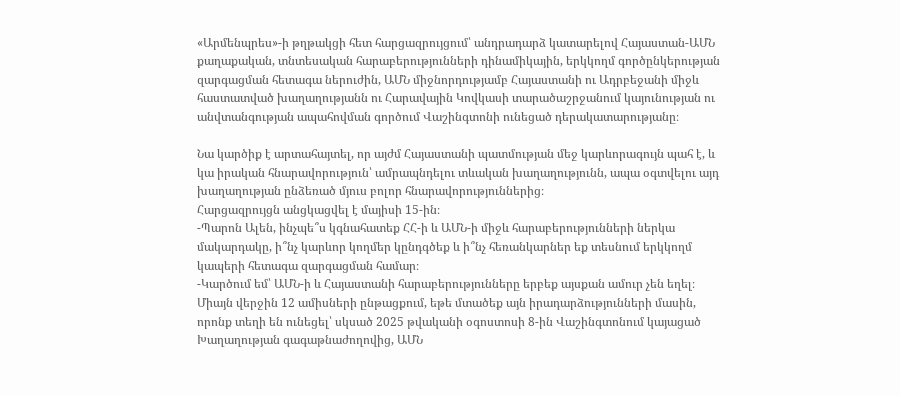«Արմենպրես»-ի թղթակցի հետ հարցազրույցում՝ անդրադարձ կատարելով Հայաստան-ԱՄՆ քաղաքական, տնտեսական հարաբերությունների դինամիկային, երկկողմ գործընկերության զարգացման հետագա ներուժին, ԱՄՆ միջնորդությամբ Հայաստանի ու Ադրբեջանի միջև հաստատված խաղաղությանն ու Հարավային Կովկասի տարածաշրջանում կայունության ու անվտանգության ապահովման գործում Վաշինգտոնի ունեցած դերակատարությանը։

Նա կարծիք է արտահայտել, որ այժմ Հայաստանի պատմության մեջ կարևորագույն պահ է, և կա իրական հնարավորություն՝ ամրապնդելու տևական խաղաղությունն, ապա օգտվելու այդ խաղաղության ընձեռած մյուս բոլոր հնարավորություններից։
Հարցազրույցն անցկացվել է մայիսի 15-ին։
-Պարոն Ալեն, ինչպե՞ս կգնահատեք ՀՀ-ի և ԱՄՆ-ի միջև հարաբերությունների ներկա մակարդակը, ի՞նչ կարևոր կողմեր կընդգծեք և ի՞նչ հեռանկարներ եք տեսնում երկկողմ կապերի հետագա զարգացման համար։
-Կարծում եմ՝ ԱՄՆ-ի և Հայաստանի հարաբերությունները երբեք այսքան ամուր չեն եղել։ Միայն վերջին 12 ամիսների ընթացքում, եթե մտածեք այն իրադարձությունների մասին, որոնք տեղի են ունեցել՝ սկսած 2025 թվականի օգոստոսի 8-ին Վաշինգտոնում կայացած Խաղաղության գագաթնաժողովից, ԱՄՆ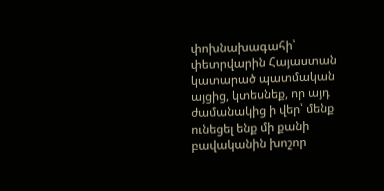փոխնախագահի՝ փետրվարին Հայաստան կատարած պատմական այցից, կտեսնեք, որ այդ ժամանակից ի վեր՝ մենք ունեցել ենք մի քանի բավականին խոշոր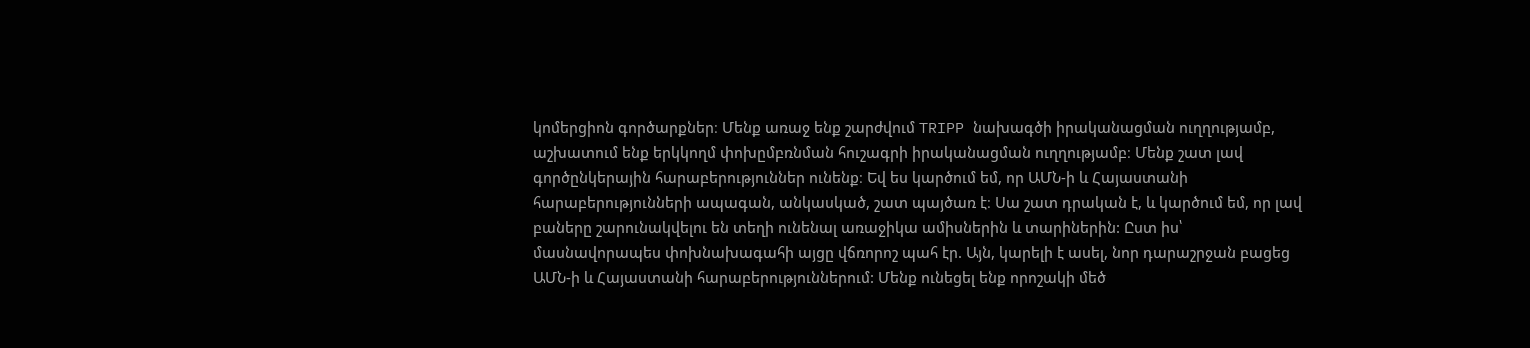կոմերցիոն գործարքներ։ Մենք առաջ ենք շարժվում TRIPP նախագծի իրականացման ուղղությամբ, աշխատում ենք երկկողմ փոխըմբռնման հուշագրի իրականացման ուղղությամբ։ Մենք շատ լավ գործընկերային հարաբերություններ ունենք։ Եվ ես կարծում եմ, որ ԱՄՆ-ի և Հայաստանի հարաբերությունների ապագան, անկասկած, շատ պայծառ է։ Սա շատ դրական է, և կարծում եմ, որ լավ բաները շարունակվելու են տեղի ունենալ առաջիկա ամիսներին և տարիներին: Ըստ իս՝ մասնավորապես փոխնախագահի այցը վճռորոշ պահ էր. Այն, կարելի է ասել, նոր դարաշրջան բացեց ԱՄՆ-ի և Հայաստանի հարաբերություններում: Մենք ունեցել ենք որոշակի մեծ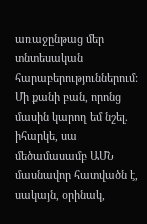առաջընթաց մեր տնտեսական հարաբերություններում: Մի քանի բան, որոնց մասին կարող եմ նշել. իհարկե, սա մեծամասամբ ԱՄՆ մասնավոր հատվածն է, սակայն, օրինակ,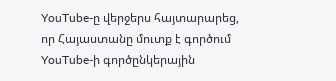YouTube-ը վերջերս հայտարարեց, որ Հայաստանը մուտք է գործում YouTube-ի գործընկերային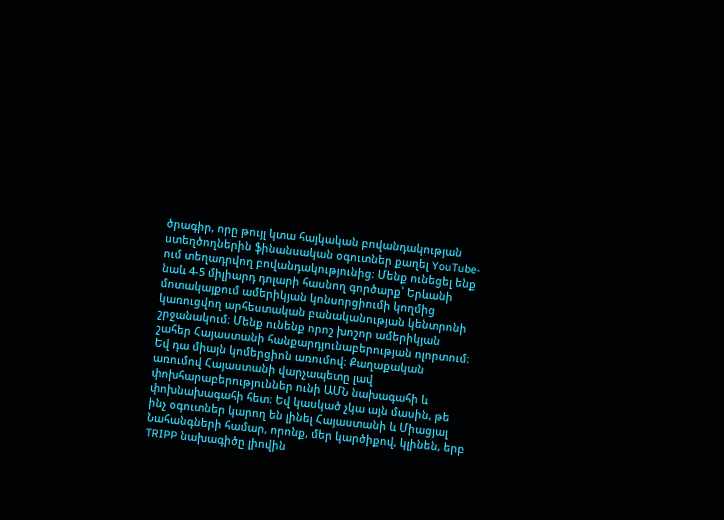ծրագիր, որը թույլ կտա հայկական բովանդակության ստեղծողներին ֆինանսական օգուտներ քաղել YouTube-ում տեղադրվող բովանդակությունից։ Մենք ունեցել ենք նաև 4-5 միլիարդ դոլարի հասնող գործարք՝ Երևանի մոտակայքում ամերիկյան կոնսորցիումի կողմից կառուցվող արհեստական բանականության կենտրոնի շրջանակում։ Մենք ունենք որոշ խոշոր ամերիկյան շահեր Հայաստանի հանքարդյունաբերության ոլորտում։ Եվ դա միայն կոմերցիոն առումով։ Քաղաքական առումով Հայաստանի վարչապետը լավ փոխհարաբերություններ ունի ԱՄՆ նախագահի և փոխնախագահի հետ։ Եվ կասկած չկա այն մասին, թե ինչ օգուտներ կարող են լինել Հայաստանի և Միացյալ Նահանգների համար, որոնք, մեր կարծիքով, կլինեն, երբ TRIPP նախագիծը լիովին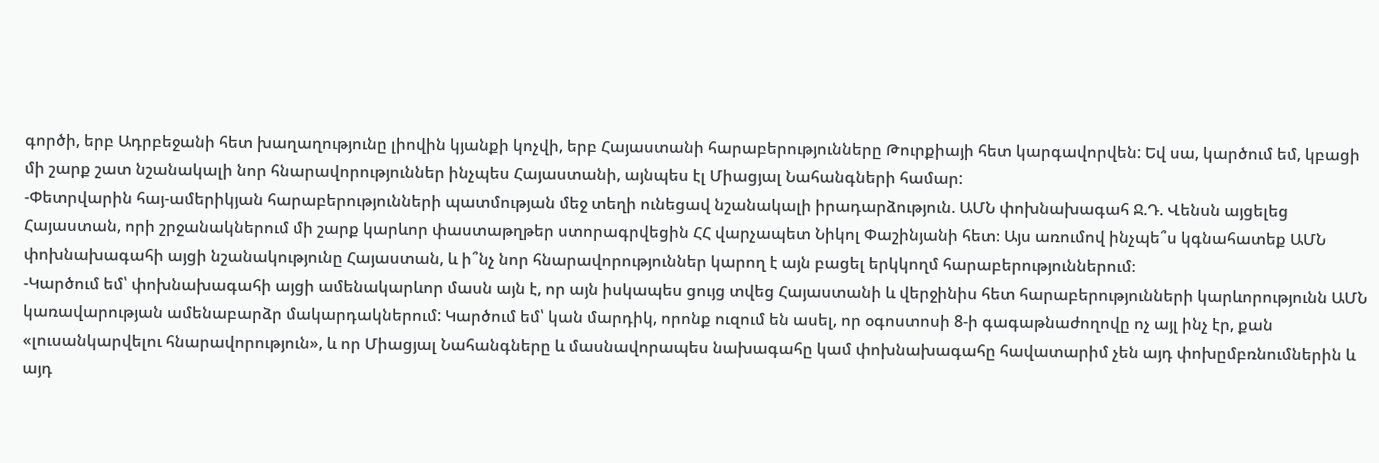գործի, երբ Ադրբեջանի հետ խաղաղությունը լիովին կյանքի կոչվի, երբ Հայաստանի հարաբերությունները Թուրքիայի հետ կարգավորվեն: Եվ սա, կարծում եմ, կբացի մի շարք շատ նշանակալի նոր հնարավորություններ ինչպես Հայաստանի, այնպես էլ Միացյալ Նահանգների համար:
-Փետրվարին հայ-ամերիկյան հարաբերությունների պատմության մեջ տեղի ունեցավ նշանակալի իրադարձություն. ԱՄՆ փոխնախագահ Ջ.Դ. Վենսն այցելեց Հայաստան, որի շրջանակներում մի շարք կարևոր փաստաթղթեր ստորագրվեցին ՀՀ վարչապետ Նիկոլ Փաշինյանի հետ։ Այս առումով ինչպե՞ս կգնահատեք ԱՄՆ փոխնախագահի այցի նշանակությունը Հայաստան, և ի՞նչ նոր հնարավորություններ կարող է այն բացել երկկողմ հարաբերություններում։
-Կարծում եմ՝ փոխնախագահի այցի ամենակարևոր մասն այն է, որ այն իսկապես ցույց տվեց Հայաստանի և վերջինիս հետ հարաբերությունների կարևորությունն ԱՄՆ կառավարության ամենաբարձր մակարդակներում: Կարծում եմ՝ կան մարդիկ, որոնք ուզում են ասել, որ օգոստոսի 8-ի գագաթնաժողովը ոչ այլ ինչ էր, քան «լուսանկարվելու հնարավորություն», և որ Միացյալ Նահանգները և մասնավորապես նախագահը կամ փոխնախագահը հավատարիմ չեն այդ փոխըմբռնումներին և այդ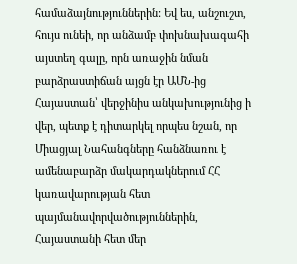համաձայնություններին: Եվ ես, անշուշտ, հույս ունեի, որ անձամբ փոխնախագահի այստեղ գալը, որն առաջին նման բարձրաստիճան այցն էր ԱՄՆ-ից Հայաստան՝ վերջինիս անկախությունից ի վեր, պետք է դիտարկել որպես նշան, որ Միացյալ Նահանգները հանձնառու է ամենաբարձր մակարդակներում ՀՀ կառավարության հետ պայմանավորվածություններին, Հայաստանի հետ մեր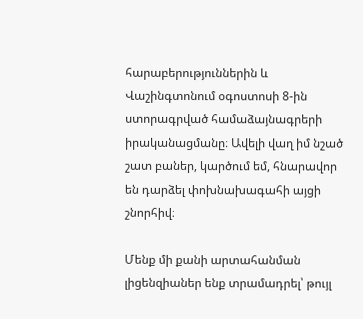հարաբերություններին և Վաշինգտոնում օգոստոսի 8-ին ստորագրված համաձայնագրերի իրականացմանը։ Ավելի վաղ իմ նշած շատ բաներ, կարծում եմ, հնարավոր են դարձել փոխնախագահի այցի շնորհիվ։

Մենք մի քանի արտահանման լիցենզիաներ ենք տրամադրել՝ թույլ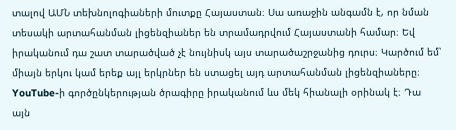տալով ԱՄՆ տեխնոլոգիաների մուտքը Հայաստան։ Սա առաջին անգամն է, որ նման տեսակի արտահանման լիցենզիաներ են տրամադրվում Հայաստանի համար։ Եվ իրականում դա շատ տարածված չէ նույնիսկ այս տարածաշրջանից դուրս։ Կարծում եմ՝ միայն երկու կամ երեք այլ երկրներ են ստացել այդ արտահանման լիցենզիաները։ YouTube-ի գործընկերության ծրագիրը իրականում ևս մեկ հիանալի օրինակ է։ Դա այն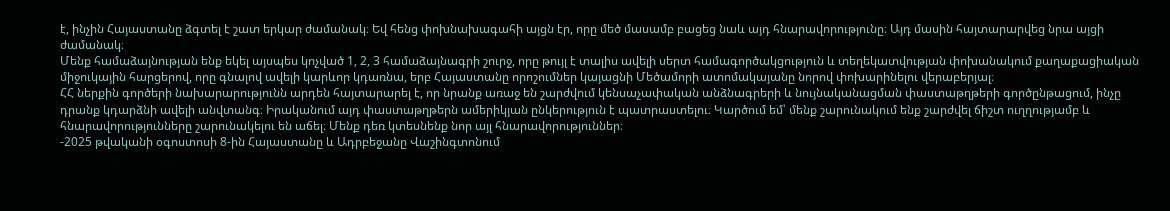է, ինչին Հայաստանը ձգտել է շատ երկար ժամանակ։ Եվ հենց փոխնախագահի այցն էր, որը մեծ մասամբ բացեց նաև այդ հնարավորությունը։ Այդ մասին հայտարարվեց նրա այցի ժամանակ։
Մենք համաձայնության ենք եկել այսպես կոչված 1, 2, 3 համաձայնագրի շուրջ, որը թույլ է տալիս ավելի սերտ համագործակցություն և տեղեկատվության փոխանակում քաղաքացիական միջուկային հարցերով, որը գնալով ավելի կարևոր կդառնա, երբ Հայաստանը որոշումներ կայացնի Մեծամորի ատոմակայանը նորով փոխարինելու վերաբերյալ։
ՀՀ ներքին գործերի նախարարությունն արդեն հայտարարել է, որ նրանք առաջ են շարժվում կենսաչափական անձնագրերի և նույնականացման փաստաթղթերի գործընթացում, ինչը դրանք կդարձնի ավելի անվտանգ։ Իրականում այդ փաստաթղթերն ամերիկյան ընկերություն է պատրաստելու։ Կարծում եմ՝ մենք շարունակում ենք շարժվել ճիշտ ուղղությամբ և հնարավորությունները շարունակելու են աճել։ Մենք դեռ կտեսնենք նոր այլ հնարավորություններ։
-2025 թվականի օգոստոսի 8-ին Հայաստանը և Ադրբեջանը Վաշինգտոնում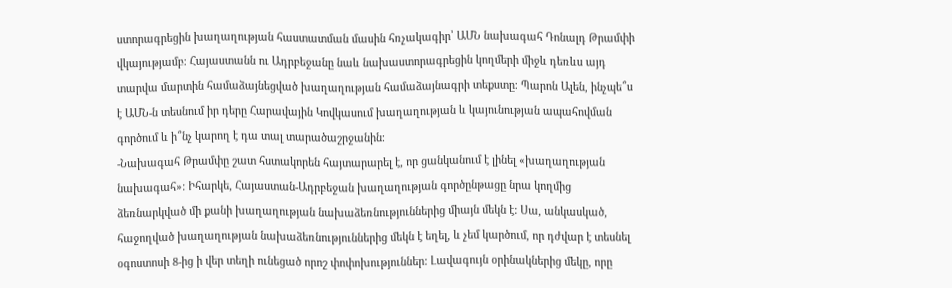ստորագրեցին խաղաղության հաստատման մասին հռչակագիր՝ ԱՄՆ նախագահ Դոնալդ Թրամփի վկայությամբ։ Հայաստանն ու Ադրբեջանը նաև նախաստորագրեցին կողմերի միջև դեռևս այդ տարվա մարտին համաձայնեցված խաղաղության համաձայնագրի տեքստը։ Պարոն Ալեն, ինչպե՞ս է ԱՄՆ-ն տեսնում իր դերը Հարավային Կովկասում խաղաղության և կայունության ապահովման գործում և ի՞նչ կարող է դա տալ տարածաշրջանին։
-Նախագահ Թրամփը շատ հստակորեն հայտարարել է, որ ցանկանում է լինել «խաղաղության նախագահ»: Իհարկե, Հայաստան-Ադրբեջան խաղաղության գործընթացը նրա կողմից ձեռնարկված մի քանի խաղաղության նախաձեռնություններից միայն մեկն է: Սա, անկասկած, հաջողված խաղաղության նախաձեռնություններից մեկն է եղել, և չեմ կարծում, որ դժվար է տեսնել օգոստոսի 8-ից ի վեր տեղի ունեցած որոշ փոփոխություններ: Լավագույն օրինակներից մեկը, որը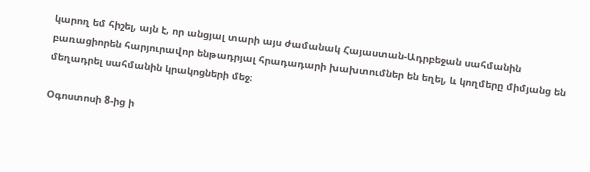կարող եմ հիշել, այն է, որ անցյալ տարի այս ժամանակ Հայաստան-Ադրբեջան սահմանին բառացիորեն հարյուրավոր ենթադրյալ հրադադարի խախտումներ են եղել, և կողմերը միմյանց են մեղադրել սահմանին կրակոցների մեջ։

Օգոստոսի 8-ից ի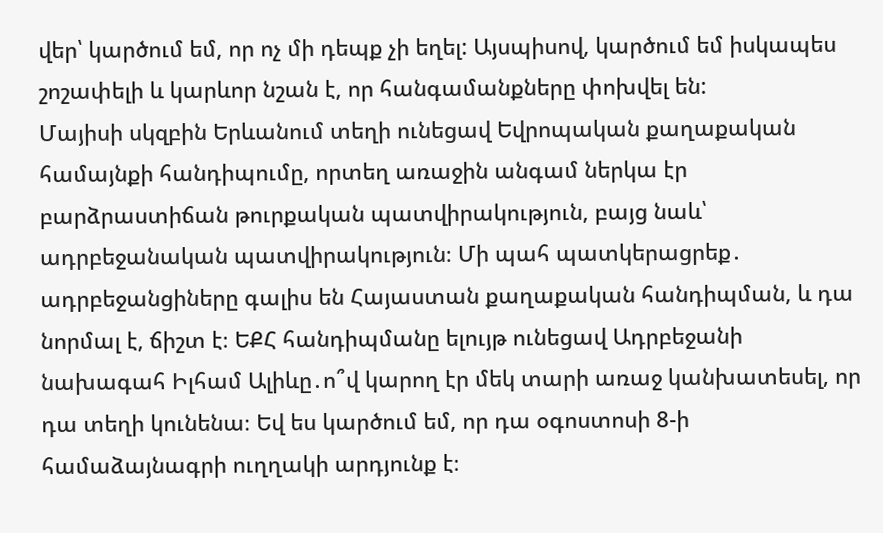վեր՝ կարծում եմ, որ ոչ մի դեպք չի եղել: Այսպիսով, կարծում եմ իսկապես շոշափելի և կարևոր նշան է, որ հանգամանքները փոխվել են:
Մայիսի սկզբին Երևանում տեղի ունեցավ Եվրոպական քաղաքական համայնքի հանդիպումը, որտեղ առաջին անգամ ներկա էր բարձրաստիճան թուրքական պատվիրակություն, բայց նաև՝ ադրբեջանական պատվիրակություն։ Մի պահ պատկերացրեք․ ադրբեջանցիները գալիս են Հայաստան քաղաքական հանդիպման, և դա նորմալ է, ճիշտ է։ ԵՔՀ հանդիպմանը ելույթ ունեցավ Ադրբեջանի նախագահ Իլհամ Ալիևը․ո՞վ կարող էր մեկ տարի առաջ կանխատեսել, որ դա տեղի կունենա։ Եվ ես կարծում եմ, որ դա օգոստոսի 8-ի համաձայնագրի ուղղակի արդյունք է։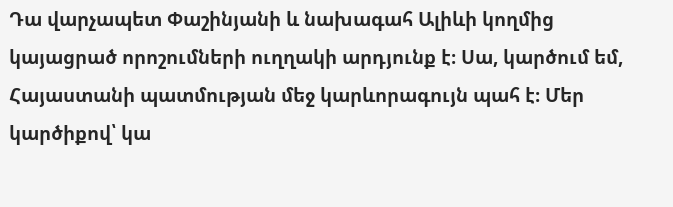Դա վարչապետ Փաշինյանի և նախագահ Ալիևի կողմից կայացրած որոշումների ուղղակի արդյունք է։ Սա, կարծում եմ, Հայաստանի պատմության մեջ կարևորագույն պահ է։ Մեր կարծիքով՝ կա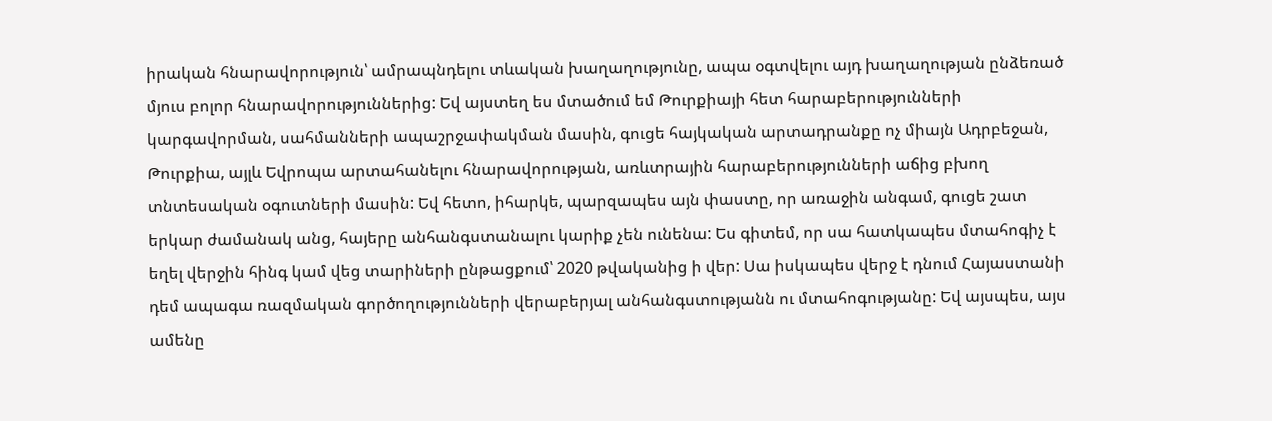իրական հնարավորություն՝ ամրապնդելու տևական խաղաղությունը, ապա օգտվելու այդ խաղաղության ընձեռած մյուս բոլոր հնարավորություններից: Եվ այստեղ ես մտածում եմ Թուրքիայի հետ հարաբերությունների կարգավորման, սահմանների ապաշրջափակման մասին, գուցե հայկական արտադրանքը ոչ միայն Ադրբեջան, Թուրքիա, այլև Եվրոպա արտահանելու հնարավորության, առևտրային հարաբերությունների աճից բխող տնտեսական օգուտների մասին: Եվ հետո, իհարկե, պարզապես այն փաստը, որ առաջին անգամ, գուցե շատ երկար ժամանակ անց, հայերը անհանգստանալու կարիք չեն ունենա: Ես գիտեմ, որ սա հատկապես մտահոգիչ է եղել վերջին հինգ կամ վեց տարիների ընթացքում՝ 2020 թվականից ի վեր: Սա իսկապես վերջ է դնում Հայաստանի դեմ ապագա ռազմական գործողությունների վերաբերյալ անհանգստությանն ու մտահոգությանը: Եվ այսպես, այս ամենը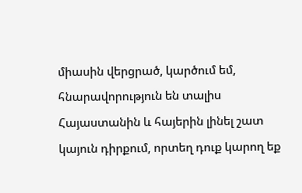միասին վերցրած, կարծում եմ, հնարավորություն են տալիս Հայաստանին և հայերին լինել շատ կայուն դիրքում, որտեղ դուք կարող եք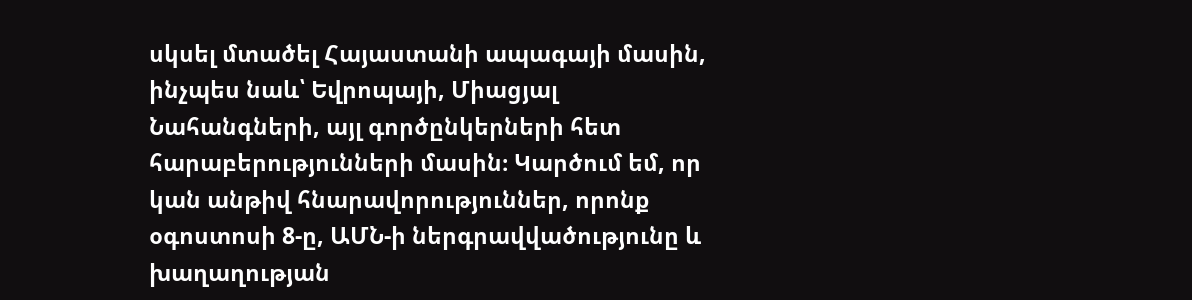սկսել մտածել Հայաստանի ապագայի մասին, ինչպես նաև՝ Եվրոպայի, Միացյալ Նահանգների, այլ գործընկերների հետ հարաբերությունների մասին։ Կարծում եմ, որ կան անթիվ հնարավորություններ, որոնք օգոստոսի 8-ը, ԱՄՆ-ի ներգրավվածությունը և խաղաղության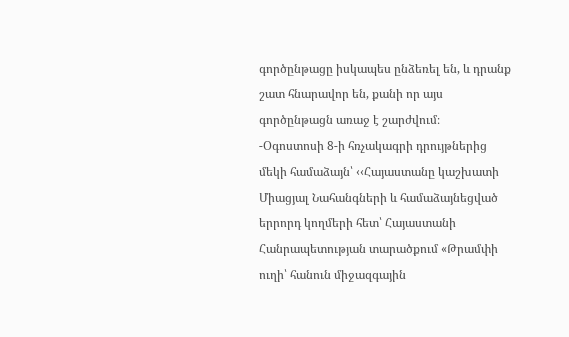գործընթացը իսկապես ընձեռել են, և դրանք շատ հնարավոր են, քանի որ այս գործընթացն առաջ է շարժվում։
-Օգոստոսի 8-ի հռչակագրի դրույթներից մեկի համաձայն՝ ‹‹Հայաստանը կաշխատի Միացյալ Նահանգների և համաձայնեցված երրորդ կողմերի հետ՝ Հայաստանի Հանրապետության տարածքում «Թրամփի ուղի՝ հանուն միջազգային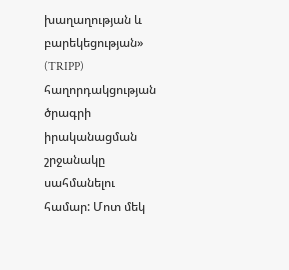խաղաղության և բարեկեցության» (TRIPP) հաղորդակցության ծրագրի իրականացման շրջանակը սահմանելու համար: Մոտ մեկ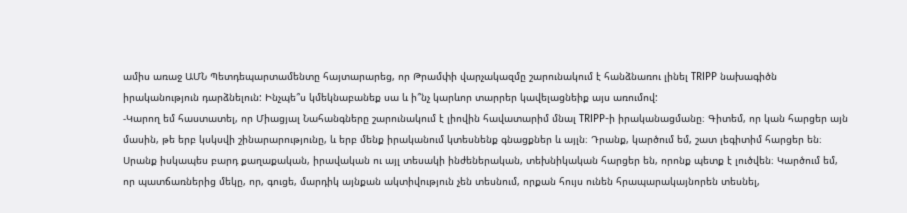ամիս առաջ ԱՄՆ Պետդեպարտամենտը հայտարարեց, որ Թրամփի վարչակազմը շարունակում է հանձնառու լինել TRIPP նախագիծն իրականություն դարձնելուն: Ինչպե՞ս կմեկնաբանեք սա և ի՞նչ կարևոր տարրեր կավելացնեիք այս առումով:
-Կարող եմ հաստատել, որ Միացյալ Նահանգները շարունակում է լիովին հավատարիմ մնալ TRIPP-ի իրականացմանը։ Գիտեմ, որ կան հարցեր այն մասին, թե երբ կսկսվի շինարարությունը, և երբ մենք իրականում կտեսնենք գնացքներ և այլն։ Դրանք, կարծում եմ, շատ լեգիտիմ հարցեր են։ Սրանք իսկապես բարդ քաղաքական, իրավական ու այլ տեսակի ինժեներական, տեխնիկական հարցեր են, որոնք պետք է լուծվեն։ Կարծում եմ, որ պատճառներից մեկը, որ, գուցե, մարդիկ այնքան ակտիվություն չեն տեսնում, որքան հույս ունեն հրապարակայնորեն տեսնել,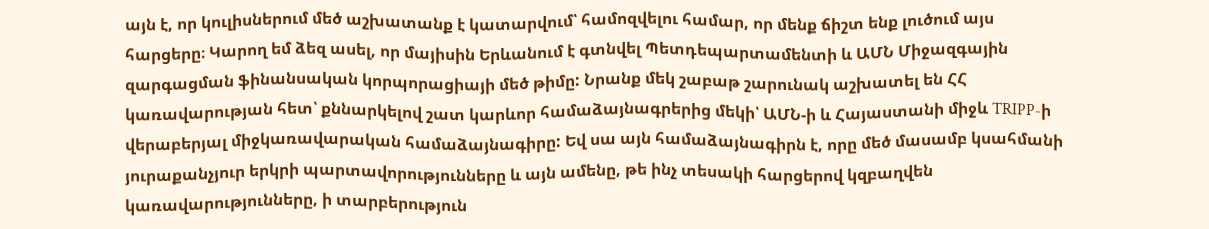այն է, որ կուլիսներում մեծ աշխատանք է կատարվում՝ համոզվելու համար, որ մենք ճիշտ ենք լուծում այս հարցերը։ Կարող եմ ձեզ ասել, որ մայիսին Երևանում է գտնվել Պետդեպարտամենտի և ԱՄՆ Միջազգային զարգացման ֆինանսական կորպորացիայի մեծ թիմը: Նրանք մեկ շաբաթ շարունակ աշխատել են ՀՀ կառավարության հետ՝ քննարկելով շատ կարևոր համաձայնագրերից մեկի՝ ԱՄՆ-ի և Հայաստանի միջև TRIPP-ի վերաբերյալ միջկառավարական համաձայնագիրը: Եվ սա այն համաձայնագիրն է, որը մեծ մասամբ կսահմանի յուրաքանչյուր երկրի պարտավորությունները և այն ամենը, թե ինչ տեսակի հարցերով կզբաղվեն կառավարությունները, ի տարբերություն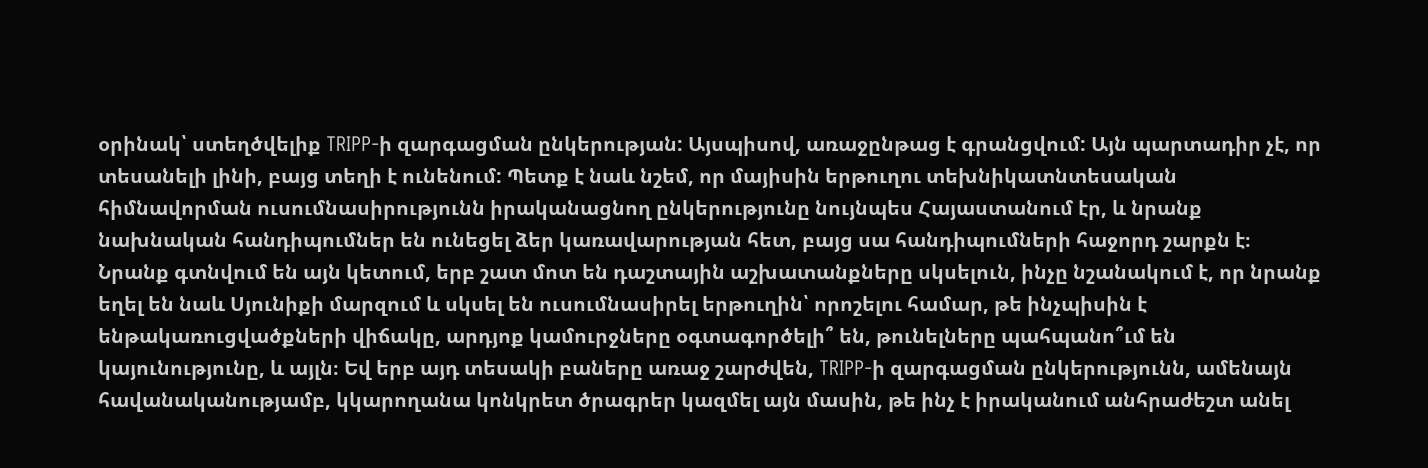օրինակ՝ ստեղծվելիք TRIPP-ի զարգացման ընկերության: Այսպիսով, առաջընթաց է գրանցվում: Այն պարտադիր չէ, որ տեսանելի լինի, բայց տեղի է ունենում: Պետք է նաև նշեմ, որ մայիսին երթուղու տեխնիկատնտեսական հիմնավորման ուսումնասիրությունն իրականացնող ընկերությունը նույնպես Հայաստանում էր, և նրանք նախնական հանդիպումներ են ունեցել ձեր կառավարության հետ, բայց սա հանդիպումների հաջորդ շարքն է։ Նրանք գտնվում են այն կետում, երբ շատ մոտ են դաշտային աշխատանքները սկսելուն, ինչը նշանակում է, որ նրանք եղել են նաև Սյունիքի մարզում և սկսել են ուսումնասիրել երթուղին՝ որոշելու համար, թե ինչպիսին է ենթակառուցվածքների վիճակը, արդյոք կամուրջները օգտագործելի՞ են, թունելները պահպանո՞ւմ են կայունությունը, և այլն։ Եվ երբ այդ տեսակի բաները առաջ շարժվեն, TRIPP-ի զարգացման ընկերությունն, ամենայն հավանականությամբ, կկարողանա կոնկրետ ծրագրեր կազմել այն մասին, թե ինչ է իրականում անհրաժեշտ անել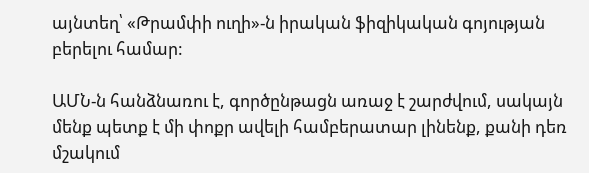այնտեղ՝ «Թրամփի ուղի»-ն իրական ֆիզիկական գոյության բերելու համար:

ԱՄՆ-ն հանձնառու է, գործընթացն առաջ է շարժվում, սակայն մենք պետք է մի փոքր ավելի համբերատար լինենք, քանի դեռ մշակում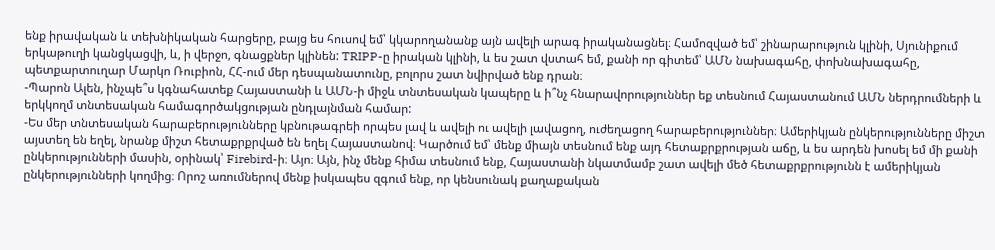ենք իրավական և տեխնիկական հարցերը, բայց ես հուսով եմ՝ կկարողանանք այն ավելի արագ իրականացնել։ Համոզված եմ՝ շինարարություն կլինի, Սյունիքում երկաթուղի կանցկացվի, և, ի վերջո, գնացքներ կլինեն: TRIPP-ը իրական կլինի, և ես շատ վստահ եմ, քանի որ գիտեմ՝ ԱՄՆ նախագահը, փոխնախագահը, պետքարտուղար Մարկո Ռուբիոն, ՀՀ-ում մեր դեսպանատունը, բոլորս շատ նվիրված ենք դրան։
-Պարոն Ալեն, ինչպե՞ս կգնահատեք Հայաստանի և ԱՄՆ-ի միջև տնտեսական կապերը և ի՞նչ հնարավորություններ եք տեսնում Հայաստանում ԱՄՆ ներդրումների և երկկողմ տնտեսական համագործակցության ընդլայնման համար:
-Ես մեր տնտեսական հարաբերությունները կբնութագրեի որպես լավ և ավելի ու ավելի լավացող, ուժեղացող հարաբերություններ։ Ամերիկյան ընկերությունները միշտ այստեղ են եղել, նրանք միշտ հետաքրքրված են եղել Հայաստանով։ Կարծում եմ՝ մենք միայն տեսնում ենք այդ հետաքրքրության աճը, և ես արդեն խոսել եմ մի քանի ընկերությունների մասին, օրինակ՝ Firebird-ի։ Այո։ Այն, ինչ մենք հիմա տեսնում ենք, Հայաստանի նկատմամբ շատ ավելի մեծ հետաքրքրությունն է ամերիկյան ընկերությունների կողմից։ Որոշ առումներով մենք իսկապես զգում ենք, որ կենսունակ քաղաքական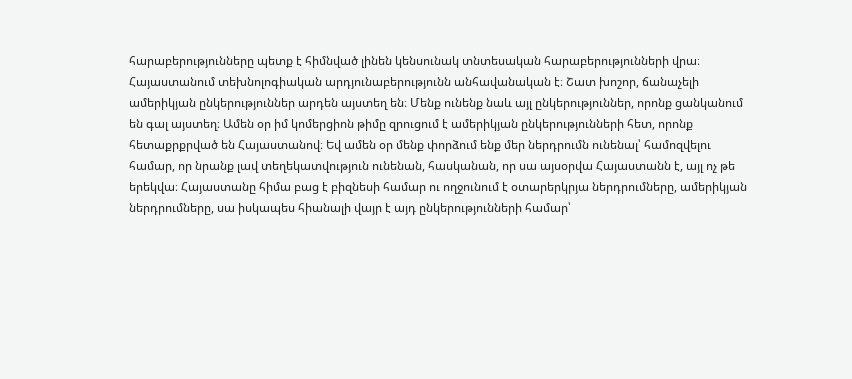հարաբերությունները պետք է հիմնված լինեն կենսունակ տնտեսական հարաբերությունների վրա։
Հայաստանում տեխնոլոգիական արդյունաբերությունն անհավանական է։ Շատ խոշոր, ճանաչելի ամերիկյան ընկերություններ արդեն այստեղ են։ Մենք ունենք նաև այլ ընկերություններ, որոնք ցանկանում են գալ այստեղ։ Ամեն օր իմ կոմերցիոն թիմը զրուցում է ամերիկյան ընկերությունների հետ, որոնք հետաքրքրված են Հայաստանով։ Եվ ամեն օր մենք փորձում ենք մեր ներդրումն ունենալ՝ համոզվելու համար, որ նրանք լավ տեղեկատվություն ունենան, հասկանան, որ սա այսօրվա Հայաստանն է, այլ ոչ թե երեկվա։ Հայաստանը հիմա բաց է բիզնեսի համար ու ողջունում է օտարերկրյա ներդրումները, ամերիկյան ներդրումները, սա իսկապես հիանալի վայր է այդ ընկերությունների համար՝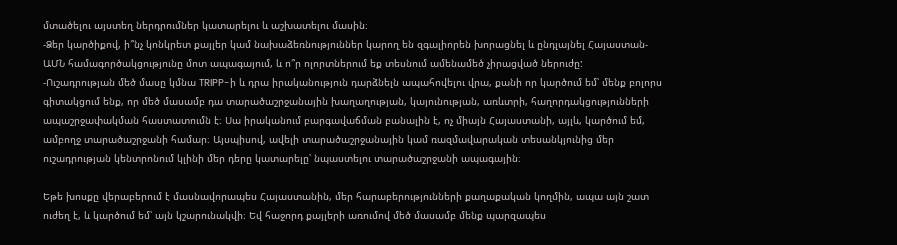մտածելու այստեղ ներդրումներ կատարելու և աշխատելու մասին։
-Ձեր կարծիքով, ի՞նչ կոնկրետ քայլեր կամ նախաձեռնություններ կարող են զգալիորեն խորացնել և ընդլայնել Հայաստան-ԱՄՆ համագործակցությունը մոտ ապագայում, և ո՞ր ոլորտներում եք տեսնում ամենամեծ չիրացված ներուժը:
-Ուշադրության մեծ մասը կմնա TRIPP-ի և դրա իրականություն դարձնելն ապահովելու վրա, քանի որ կարծում եմ՝ մենք բոլորս գիտակցում ենք, որ մեծ մասամբ դա տարածաշրջանային խաղաղության, կայունության, առևտրի, հաղորդակցությունների ապաշրջափակման հաստատումն է։ Սա իրականում բարգավաճման բանալին է, ոչ միայն Հայաստանի, այլև, կարծում եմ, ամբողջ տարածաշրջանի համար։ Այսպիսով, ավելի տարածաշրջանային կամ ռազմավարական տեսանկյունից մեր ուշադրության կենտրոնում կլինի մեր դերը կատարելը՝ նպաստելու տարածաշրջանի ապագային։

Եթե խոսքը վերաբերում է մասնավորապես Հայաստանին, մեր հարաբերությունների քաղաքական կողմին, ապա այն շատ ուժեղ է, և կարծում եմ՝ այն կշարունակվի։ Եվ հաջորդ քայլերի առումով մեծ մասամբ մենք պարզապես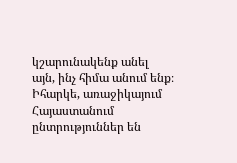կշարունակենք անել այն, ինչ հիմա անում ենք։ Իհարկե, առաջիկայում Հայաստանում ընտրություններ են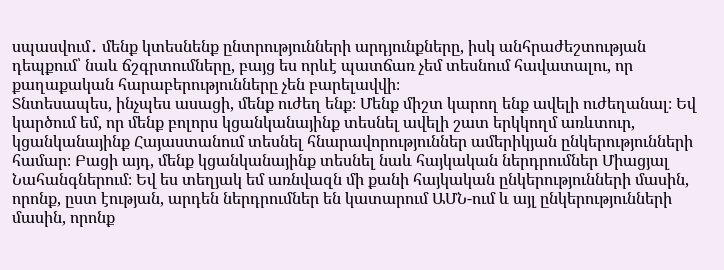սպասվում․ մենք կտեսնենք ընտրությունների արդյունքները, իսկ անհրաժեշտության դեպքում՝ նաև ճշգրտումները, բայց ես որևէ պատճառ չեմ տեսնում հավատալու, որ քաղաքական հարաբերությունները չեն բարելավվի։
Տնտեսապես, ինչպես ասացի, մենք ուժեղ ենք։ Մենք միշտ կարող ենք ավելի ուժեղանալ։ Եվ կարծում եմ, որ մենք բոլորս կցանկանայինք տեսնել ավելի շատ երկկողմ առևտուր, կցանկանայինք Հայաստանում տեսնել հնարավորություններ ամերիկյան ընկերությունների համար։ Բացի այդ, մենք կցանկանայինք տեսնել նաև հայկական ներդրումներ Միացյալ Նահանգներում։ Եվ ես տեղյակ եմ առնվազն մի քանի հայկական ընկերությունների մասին, որոնք, ըստ էության, արդեն ներդրումներ են կատարում ԱՄՆ-ում և այլ ընկերությունների մասին, որոնք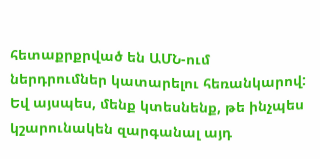հետաքրքրված են ԱՄՆ-ում ներդրումներ կատարելու հեռանկարով:
Եվ այսպես, մենք կտեսնենք, թե ինչպես կշարունակեն զարգանալ այդ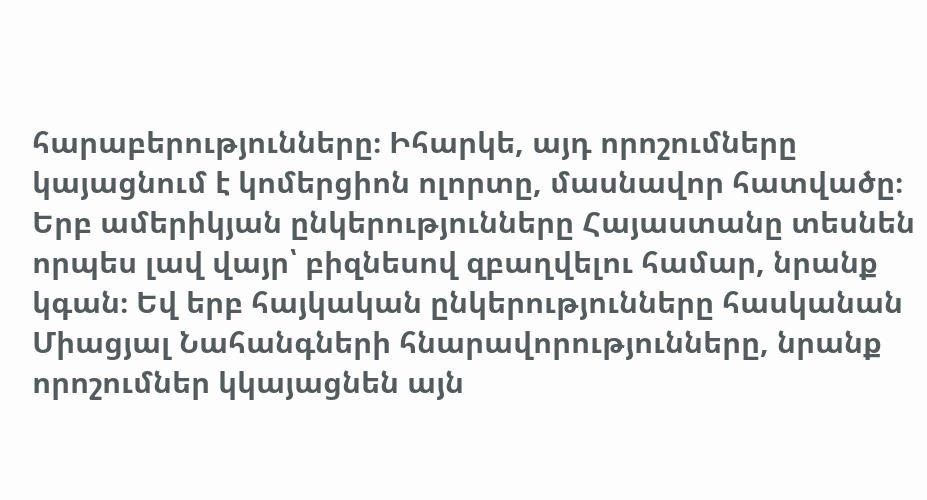հարաբերությունները։ Իհարկե, այդ որոշումները կայացնում է կոմերցիոն ոլորտը, մասնավոր հատվածը։ Երբ ամերիկյան ընկերությունները Հայաստանը տեսնեն որպես լավ վայր՝ բիզնեսով զբաղվելու համար, նրանք կգան։ Եվ երբ հայկական ընկերությունները հասկանան Միացյալ Նահանգների հնարավորությունները, նրանք որոշումներ կկայացնեն այն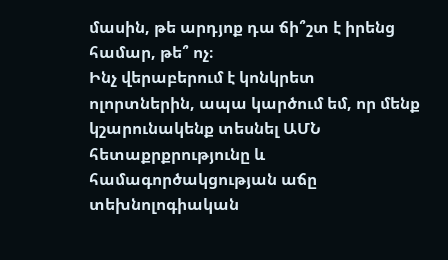մասին, թե արդյոք դա ճի՞շտ է իրենց համար, թե՞ ոչ։
Ինչ վերաբերում է կոնկրետ ոլորտներին, ապա կարծում եմ, որ մենք կշարունակենք տեսնել ԱՄՆ հետաքրքրությունը և համագործակցության աճը տեխնոլոգիական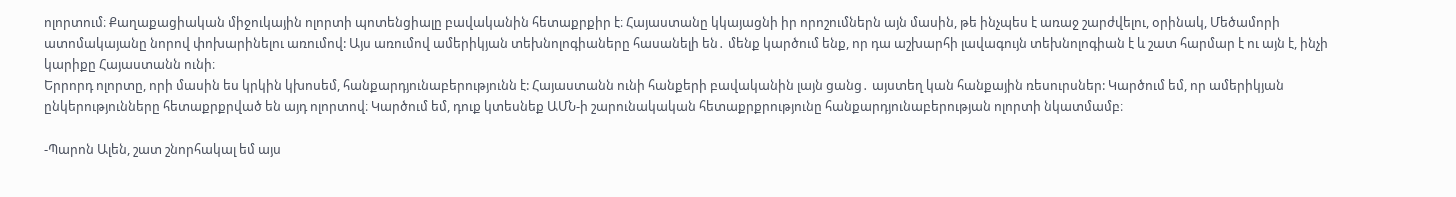ոլորտում։ Քաղաքացիական միջուկային ոլորտի պոտենցիալը բավականին հետաքրքիր է։ Հայաստանը կկայացնի իր որոշումներն այն մասին, թե ինչպես է առաջ շարժվելու, օրինակ, Մեծամորի ատոմակայանը նորով փոխարինելու առումով: Այս առումով ամերիկյան տեխնոլոգիաները հասանելի են․ մենք կարծում ենք, որ դա աշխարհի լավագույն տեխնոլոգիան է և շատ հարմար է ու այն է, ինչի կարիքը Հայաստանն ունի։
Երրորդ ոլորտը, որի մասին ես կրկին կխոսեմ, հանքարդյունաբերությունն է: Հայաստանն ունի հանքերի բավականին լայն ցանց․ այստեղ կան հանքային ռեսուրսներ: Կարծում եմ, որ ամերիկյան ընկերությունները հետաքրքրված են այդ ոլորտով։ Կարծում եմ, դուք կտեսնեք ԱՄՆ-ի շարունակական հետաքրքրությունը հանքարդյունաբերության ոլորտի նկատմամբ։

-Պարոն Ալեն, շատ շնորհակալ եմ այս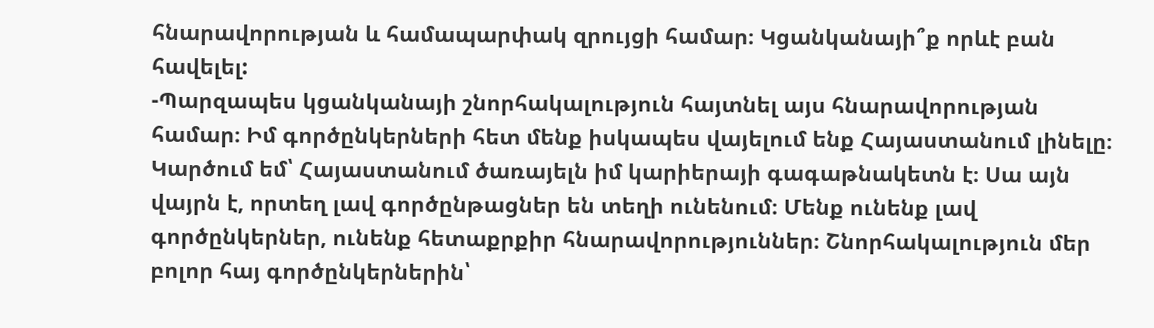հնարավորության և համապարփակ զրույցի համար։ Կցանկանայի՞ք որևէ բան հավելել:
-Պարզապես կցանկանայի շնորհակալություն հայտնել այս հնարավորության համար։ Իմ գործընկերների հետ մենք իսկապես վայելում ենք Հայաստանում լինելը։ Կարծում եմ՝ Հայաստանում ծառայելն իմ կարիերայի գագաթնակետն է։ Սա այն վայրն է, որտեղ լավ գործընթացներ են տեղի ունենում։ Մենք ունենք լավ գործընկերներ, ունենք հետաքրքիր հնարավորություններ։ Շնորհակալություն մեր բոլոր հայ գործընկերներին՝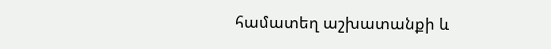համատեղ աշխատանքի և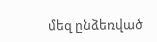մեզ ընձեռված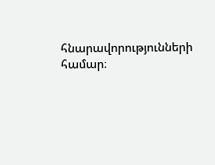հնարավորությունների համար։